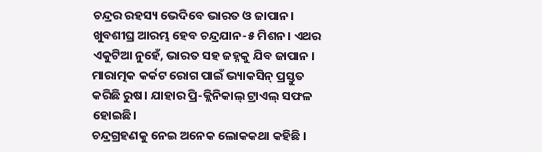ଚନ୍ଦ୍ରର ରହସ୍ୟ ଭେଦିବେ ଭାରତ ଓ ଜାପାନ। ଖୁବଶୀଘ୍ର ଆରମ୍ଭ ହେବ ଚନ୍ଦ୍ରଯାନ-୫ ମିଶନ। ଏଥର ଏକୁଟିଆ ନୁହେଁ, ଭାରତ ସହ ଜହ୍ନକୁ ଯିବ ଜାପାନ ।
ମାରାତ୍ମକ କର୍କଟ ରୋଗ ପାଇଁ ଭ୍ୟାକସିନ୍ ପ୍ରସ୍ତୁତ କରିଛି ରୁଷ। ଯାହାର ପ୍ରି-କ୍ଲିନିକାଲ୍ ଟ୍ରାଏଲ୍ ସଫଳ ହୋଇଛି।
ଚନ୍ଦ୍ରଗ୍ରହଣକୁ ନେଇ ଅନେକ ଲୋକକଥା କହିଛି ।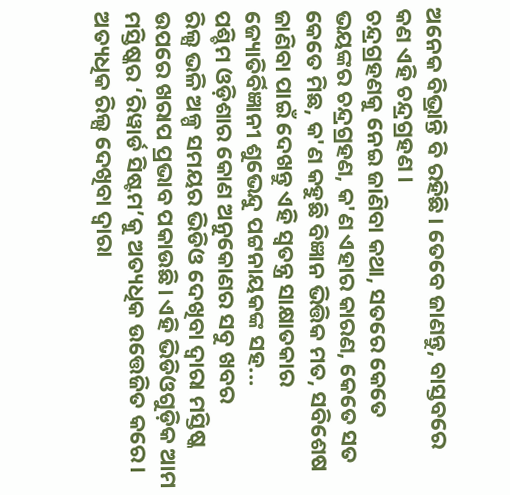ଅନେକ ବିଭ୍ରାନ୍ତି ବି ରହିଛି । ତେବେ ଜାଣନ୍ତୁ, ବାସ୍ତବରେ କଣ ଏହି ଚନ୍ଦ୍ରଗ୍ରହଣ ।
ଚନ୍ଦ୍ରଗ୍ରହଣକୁ ନେଇ ଜାଣିବା କଥା, ସତରେ କେତେ ଭୟଙ୍କର ଚନ୍ଦ୍ରଗ୍ରହଣ, କ'ଣ ଏହାର କାରଣ, କେତେ ସତ କେତେ ମିଛ, କ'ଣ କହୁଛି ବିଜ୍ଞାନ ଭିତ୍ତିକ ମତ, ସବିଶେଷ ଜାଣିବା ପାଇଁ ଦେଖନ୍ତୁ ଏହି ସ୍ୱତନ୍ତ୍ର ସାକ୍ଷାତକାର ଜ୍ୟୋତିର୍ବିଜ୍ଞାନୀ ଶୁଭେନ୍ଦୁ ପଟ୍ଟନାୟକଙ୍କ ସହ...
ପଶ୍ଚିମ ଓଡ଼ିଶାର କୋଣ ଅନୁକୋଣର ସବୁ ଖବର
ରିଲ୍ସ ଭଳି ଅଳ୍ପ ସମୟର ଭିଡିଓ ଦେଖିବା ଦ୍ବାରା ମସ୍ତିଷ୍କ ଉପରେ ଖରାପ ପ୍ରଭାବ ପକାଉଛି। ଏହି ଭିଡିଓଗୁଡ଼ିକ ଆମ ମସ୍ତିଷ୍କର ‘ରିୱାର୍ଡ ସିଷ୍ଟମ’କୁ ଅତ୍ୟଧିକ ଉତ୍ତେଜିତ କରେ। ଅତ୍ୟଧିକ ରିଲ୍ସ ଦେଖିବା ଦ୍ବାରା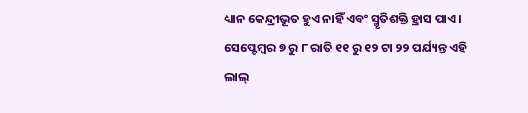ଧ୍ୟାନ କେନ୍ଦ୍ରୀଭୂତ ହୁଏ ନାହିଁ ଏବଂ ସ୍ମୃତିଶକ୍ତି ହ୍ରାସ ପାଏ।
ସେପ୍ଟେମ୍ବର ୭ ରୁ ୮ ରାତି ୧୧ ରୁ ୧୨ ଟା ୨୨ ପର୍ଯ୍ୟନ୍ତ ଏହି ଲାଲ୍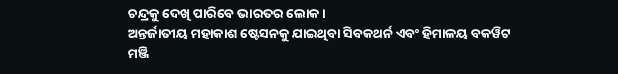ଚନ୍ଦ୍ରକୁ ଦେଖି ପାରିବେ ଭାରତର ଲୋକ।
ଅନ୍ତର୍ଜାତୀୟ ମହାକାଶ ଷ୍ଟେସନକୁ ଯାଇଥିବା ସିବକଥର୍ନ ଏବଂ ହିମାଳୟ ବକୱିଟ ମଞ୍ଜି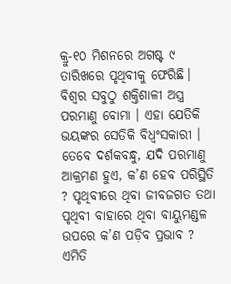କ୍ରୁ-୧୦ ମିଶନରେ ଅଗଷ୍ଟ ୯ ତାରିଖରେ ପୃଥିବୀକୁ ଫେରିଛି।
ବିଶ୍ବର ସବୁଠୁ ଶକ୍ତିଶାଳୀ ଅସ୍ତ୍ର ପରମାଣୁ ବୋମା । ଏହା ଯେତିକି ଭୟଙ୍କର ସେତିକି ବିଧ୍ବଂସକାରୀ । ତେବେ ଦର୍ଶକବନ୍ଧୁ, ଯଦି ପରମାଣୁ ଆକ୍ରମଣ ହୁଏ, କ’ଣ ହେବ ପରିସ୍ଥିତି ? ପୃଥିବୀରେ ଥିବା ଜୀବଜଗତ ତଥା ପୃଥିବୀ ବାହାରେ ଥିବା ବାୟୁମଣ୍ଡଳ ଉପରେ କ’ଣ ପଡ଼ିବ ପ୍ରଭାବ ? ଏମିତି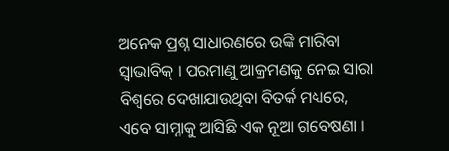ଅନେକ ପ୍ରଶ୍ନ ସାଧାରଣରେ ଉଙ୍କି ମାରିବା ସ୍ବାଭାବିକ୍ । ପରମାଣୁ ଆକ୍ରମଣକୁ ନେଇ ସାରା ବିଶ୍ୱରେ ଦେଖାଯାଉଥିବା ବିତର୍କ ମଧ୍ୟରେ, ଏବେ ସାମ୍ନାକୁ ଆସିଛି ଏକ ନୂଆ ଗବେଷଣା ।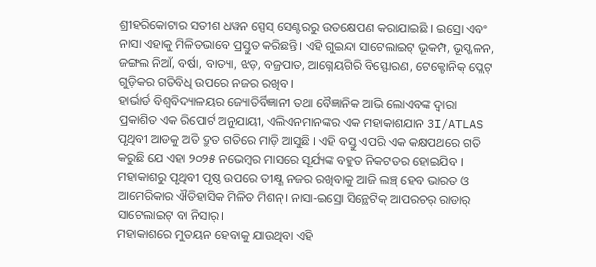ଶ୍ରୀହରିକୋଟାର ସତୀଶ ଧୱନ ସ୍ପେସ୍ ସେଣ୍ଟରରୁ ଉତକ୍ଷେପଣ କରାଯାଇଛି । ଇସ୍ରୋ ଏବଂ ନାସା ଏହାକୁ ମିଳିତଭାବେ ପ୍ରସ୍ତୁତ କରିଛନ୍ତି। ଏହି ଗୁଇନ୍ଦା ସାଟେଲାଇଟ୍ ଭୂକମ୍ପ, ଭୂସ୍ଖଳନ, ଜଙ୍ଗଲ ନିଆଁ, ବର୍ଷା, ବାତ୍ୟା, ଝଡ଼, ବଜ୍ରପାତ, ଆଗ୍ନେୟଗିରି ବିସ୍ଫୋରଣ, ଟେକ୍ଟୋନିକ୍ ପ୍ଲେଟ୍ ଗୁଡ଼ିକର ଗତିବିଧି ଉପରେ ନଜର ରଖିବ ।
ହାର୍ଭାର୍ଡ ବିଶ୍ୱବିଦ୍ୟାଳୟର ଜ୍ୟୋତିର୍ବିଜ୍ଞାନୀ ତଥା ବୈଜ୍ଞାନିକ ଆଭି ଲୋଏବଙ୍କ ଦ୍ବାରା ପ୍ରକାଶିତ ଏକ ରିପୋର୍ଟ ଅନୁଯାୟୀ, ଏଲିଏନମାନଙ୍କର ଏକ ମହାକାଶଯାନ 3I/ATLAS ପୃଥିବୀ ଆଡକୁ ଅତି ଦ୍ରୁତ ଗତିରେ ମାଡ଼ି ଆସୁଛି । ଏହି ବସ୍ତୁ ଏପରି ଏକ କକ୍ଷପଥରେ ଗତି କରୁଛି ଯେ ଏହା ୨୦୨୫ ନଭେମ୍ବର ମାସରେ ସୂର୍ଯ୍ୟଙ୍କ ବହୁତ ନିକଟତର ହୋଇଯିବ ।
ମହାକାଶରୁ ପୃଥିବୀ ପୃଷ୍ଠ ଉପରେ ତୀକ୍ଷ୍ଣ ନଜର ରଖିବାକୁ ଆଜି ଲଞ୍ଚ୍ ହେବ ଭାରତ ଓ ଆମେରିକାର ଐତିହାସିକ ମିଳିତ ମିଶନ୍। ନାସା-ଇସ୍ରୋ ସିନ୍ଥେଟିକ୍ ଆପରଚର୍ ରାଡାର୍ ସାଟେଲାଇଟ୍ ବା ନିସାର୍।
ମହାକାଶରେ ମୁତୟନ ହେବାକୁ ଯାଉଥିବା ଏହି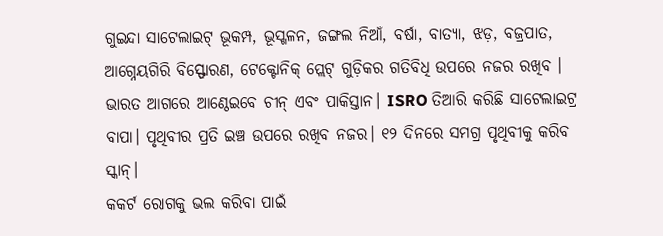ଗୁଇନ୍ଦା ସାଟେଲାଇଟ୍ ଭୂକମ୍ପ, ଭୂସ୍ଖଳନ, ଜଙ୍ଗଲ ନିଆଁ, ବର୍ଷା, ବାତ୍ୟା, ଝଡ଼, ବଜ୍ରପାତ, ଆଗ୍ନେୟଗିରି ବିସ୍ଫୋରଣ, ଟେକ୍ଟୋନିକ୍ ପ୍ଲେଟ୍ ଗୁଡ଼ିକର ଗତିବିଧି ଉପରେ ନଜର ରଖିବ ।
ଭାରତ ଆଗରେ ଆଣ୍ଠେଇବେ ଚୀନ୍ ଏବଂ ପାକିସ୍ତାନ। ISRO ତିଆରି କରିଛି ସାଟେଲାଇଟ୍ର ବାପା। ପୃଥିବୀର ପ୍ରତି ଇଞ୍ଚ ଉପରେ ରଖିବ ନଜର। ୧୨ ଦିନରେ ସମଗ୍ର ପୃଥିବୀକୁ କରିବ ସ୍କାନ୍।
କକର୍ଟ ରୋଗକୁ ଭଲ କରିବା ପାଇଁ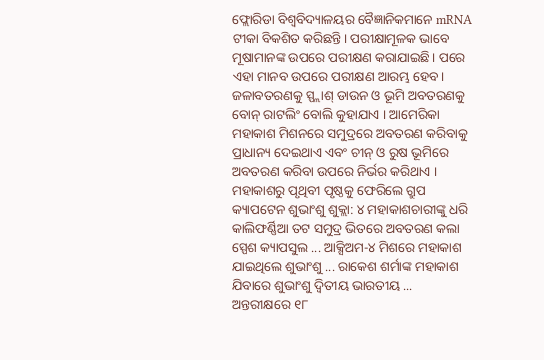ଫ୍ଲୋରିଡା ବିଶ୍ୱବିଦ୍ୟାଳୟର ବୈଜ୍ଞାନିକମାନେ mRNA ଟୀକା ବିକଶିତ କରିଛନ୍ତି। ପରୀକ୍ଷାମୂଳକ ଭାବେ ମୂଷାମାନଙ୍କ ଉପରେ ପରୀକ୍ଷଣ କରାଯାଇଛି। ପରେ ଏହା ମାନବ ଉପରେ ପରୀକ୍ଷଣ ଆରମ୍ଭ ହେବ।
ଜଳାବତରଣକୁ ସ୍ପ୍ଲାଶ୍ ଡାଉନ ଓ ଭୂମି ଅବତରଣକୁ ବୋନ୍ ରାଟଲିଂ ବୋଲି କୁହାଯାଏ । ଆମେରିକା ମହାକାଶ ମିଶନରେ ସମୁଦ୍ରରେ ଅବତରଣ କରିବାକୁ ପ୍ରାଧାନ୍ୟ ଦେଇଥାଏ ଏବଂ ଚୀନ୍ ଓ ରୁଷ ଭୂମିରେ ଅବତରଣ କରିବା ଉପରେ ନିର୍ଭର କରିଥାଏ ।
ମହାକାଶରୁ ପୃଥିବୀ ପୃଷ୍ଠକୁ ଫେରିଲେ ଗ୍ରୁପ କ୍ୟାପଟେନ ଶୁଭାଂଶୁ ଶୁକ୍ଲା: ୪ ମହାକାଶଚାରୀଙ୍କୁ ଧରି କାଲିଫର୍ଣ୍ଣିଆ ତଟ ସମୁଦ୍ର ଭିତରେ ଅବତରଣ କଲା ସ୍ପେଶ କ୍ୟାପସୁଲ ... ଆକ୍ସିଅମ-୪ ମିଶରେ ମହାକାଶ ଯାଇଥିଲେ ଶୁଭାଂଶୁ ... ରାକେଶ ଶର୍ମାଙ୍କ ମହାକାଶ ଯିବାରେ ଶୁଭାଂଶୁ ଦ୍ବିତୀୟ ଭାରତୀୟ ...
ଅନ୍ତରୀକ୍ଷରେ ୧୮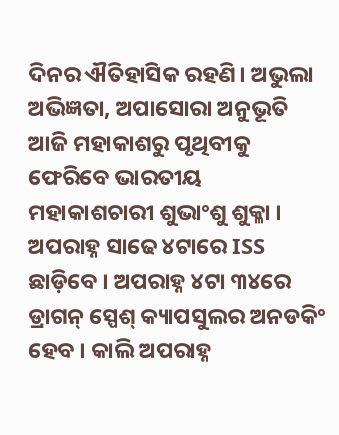ଦିନର ଐତିହାସିକ ରହଣି। ଅଭୁଲା ଅଭିଜ୍ଞତା, ଅପାସୋରା ଅନୁଭୂତି
ଆଜି ମହାକାଶରୁ ପୃଥିବୀକୁ ଫେରିବେ ଭାରତୀୟ ମହାକାଶଚାରୀ ଶୁଭାଂଶୁ ଶୁକ୍ଳା । ଅପରାହ୍ନ ସାଢେ ୪ଟାରେ ISS ଛାଡ଼ିବେ । ଅପରାହ୍ନ ୪ଟା ୩୪ରେ ଡ୍ରାଗନ୍ ସ୍ପେଶ୍ କ୍ୟାପସୁଲର ଅନଡକିଂ ହେବ । କାଲି ଅପରାହ୍ନ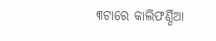୩ଟାରେ କାଲିଫର୍ଣ୍ଣିଆ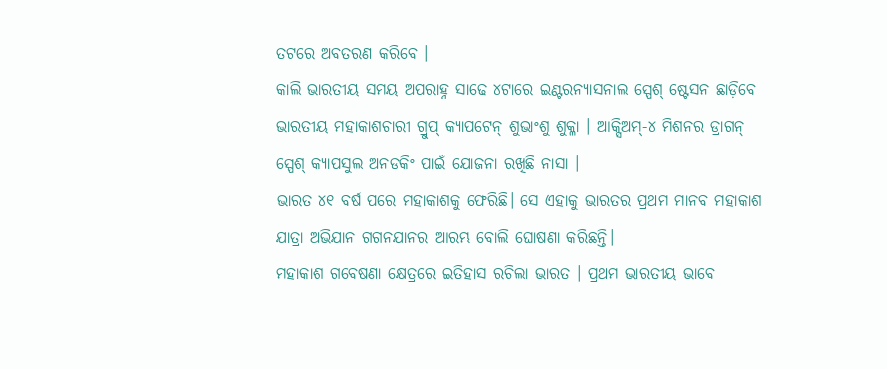ତଟରେ ଅବତରଣ କରିବେ ।
କାଲି ଭାରତୀୟ ସମୟ ଅପରାହ୍ନ ସାଢେ ୪ଟାରେ ଇଣ୍ଟରନ୍ୟାସନାଲ ସ୍ପେଶ୍ ଷ୍ଟେସନ ଛାଡ଼ିବେ ଭାରତୀୟ ମହାକାଶଚାରୀ ଗ୍ରୁପ୍ କ୍ୟାପଟେନ୍ ଶୁଭାଂଶୁ ଶୁକ୍ଳା । ଆକ୍ସିଅମ୍-୪ ମିଶନର ଡ୍ରାଗନ୍ ସ୍ପେଶ୍ କ୍ୟାପସୁଲ ଅନଡକିଂ ପାଇଁ ଯୋଜନା ରଖିଛି ନାସା ।
ଭାରତ ୪୧ ବର୍ଷ ପରେ ମହାକାଶକୁ ଫେରିଛି। ସେ ଏହାକୁ ଭାରତର ପ୍ରଥମ ମାନବ ମହାକାଶ ଯାତ୍ରା ଅଭିଯାନ ଗଗନଯାନର ଆରମ୍ଭ ବୋଲି ଘୋଷଣା କରିଛନ୍ତି।
ମହାକାଶ ଗବେଷଣା କ୍ଷେତ୍ରରେ ଇତିହାସ ରଚିଲା ଭାରତ । ପ୍ରଥମ ଭାରତୀୟ ଭାବେ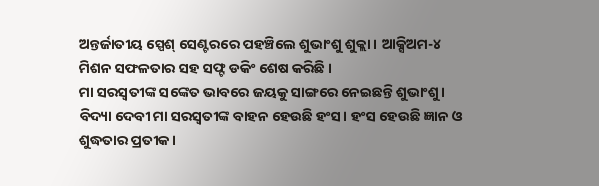ଅନ୍ତର୍ଜାତୀୟ ସ୍ପେଶ୍ ସେଣ୍ଟରରେ ପହଞ୍ଚିଲେ ଶୁଭାଂଶୁ ଶୁକ୍ଲା । ଆକ୍ସିଅମ-୪ ମିଶନ ସଫଳତାର ସହ ସଫ୍ଟ ଡକିଂ ଶେଷ କରିଛି ।
ମା ସରସ୍ବତୀଙ୍କ ସଙ୍କେତ ଭାବରେ ଜୟକୁ ସାଙ୍ଗରେ ନେଇଛନ୍ତି ଶୁଭାଂଶୁ। ବିଦ୍ୟା ଦେବୀ ମା ସରସ୍ବତୀଙ୍କ ବାହନ ହେଉଛି ହଂସ। ହଂସ ହେଉଛି ଜ୍ଞାନ ଓ ଶୁଦ୍ଧତାର ପ୍ରତୀକ ।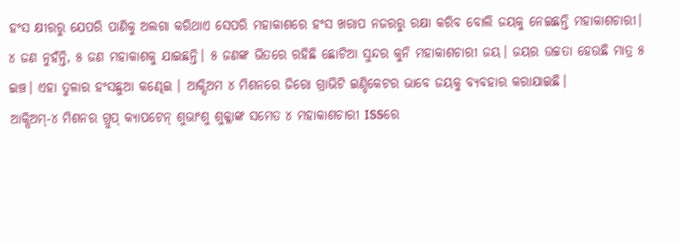ହଂସ କ୍ଷୀରରୁ ଯେପରି ପାଣିକୁ ଅଲଗା କରିଥାଏ ସେପରି ମହାକାଶରେ ହଂସ ଖରାପ ନଜରରୁ ରକ୍ଷା କରିବ ବୋଲି ଜୟକୁ ନେଇଛନ୍ତି ମହାକାଶଚାରୀ।
୪ ଜଣ ନୁହଁନ୍ତି, ୫ ଜଣ ମହାକାଶକୁ ଯାଇଛନ୍ତି। ୫ ଜଣଙ୍କ ଭିତରେ ରହିଛି ଛୋଟିଆ ସୁନ୍ଦର କୁନି ମହାକାଶଚାରୀ ଜୟ। ଜୟର ଉଚ୍ଚତା ହେଉଛି ମାତ୍ର ୫ ଇଞ୍ଚ। ଏହା ତୁଳାର ହଂସଛୁଆ କଣ୍ଢେଇ । ଆକ୍ସିଅମ ୪ ମିଶନରେ ଜିରୋ ଗ୍ରାଭିଟି ଇଣ୍ଡିକେଟର ଭାବେ ଜୟକୁ ବ୍ୟବହାର କରାଯାଇଛି।
ଆକ୍ସିଅମ୍-୪ ମିଶନର ଗ୍ରୁପ୍ କ୍ୟାପଟେନ୍ ଶୁଭାଂଶୁ ଶୁକ୍ଳାଙ୍କ ସମେତ ୪ ମହାକାଶଚାରୀ ISSରେ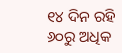୧୪ ଦିନ ରହି ୬୦ରୁ ଅଧିକ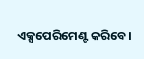ଏକ୍ସପେରିମେଣ୍ଟ କରିବେ।